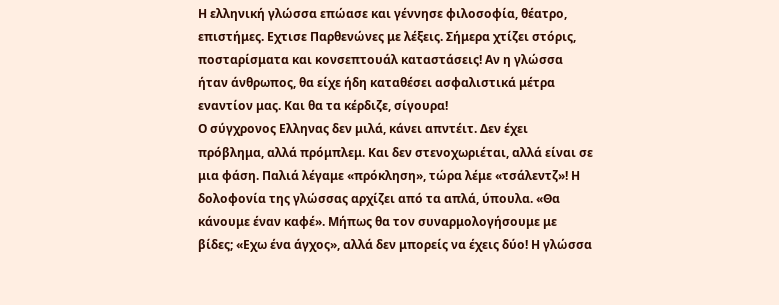Η ελληνική γλώσσα επώασε και γέννησε φιλοσοφία, θέατρο, επιστήμες. Εχτισε Παρθενώνες με λέξεις. Σήμερα χτίζει στόρις, ποσταρίσματα και κονσεπτουάλ καταστάσεις! Αν η γλώσσα ήταν άνθρωπος, θα είχε ήδη καταθέσει ασφαλιστικά μέτρα εναντίον μας. Και θα τα κέρδιζε, σίγουρα!
Ο σύγχρονος Ελληνας δεν μιλά, κάνει απντέιτ. Δεν έχει πρόβλημα, αλλά πρόμπλεμ. Και δεν στενοχωριέται, αλλά είναι σε μια φάση. Παλιά λέγαμε «πρόκληση», τώρα λέμε «τσάλεντζ»! Η δολοφονία της γλώσσας αρχίζει από τα απλά, ύπουλα. «Θα κάνουμε έναν καφέ». Μήπως θα τον συναρμολογήσουμε με βίδες; «Εχω ένα άγχος», αλλά δεν μπορείς να έχεις δύο! Η γλώσσα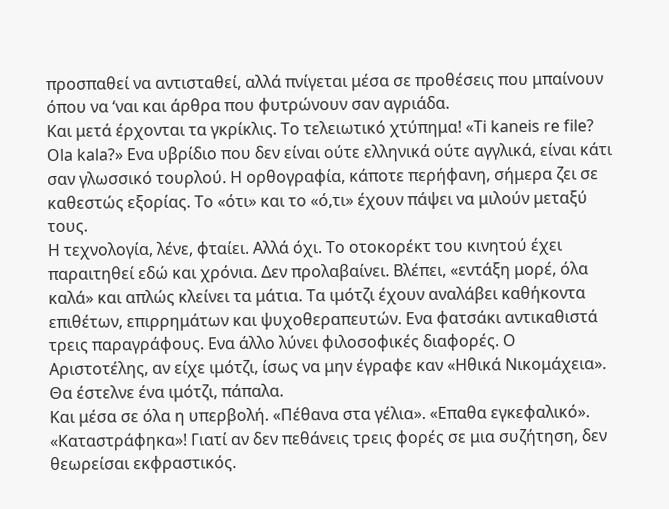προσπαθεί να αντισταθεί, αλλά πνίγεται μέσα σε προθέσεις που μπαίνουν όπου να ‘ναι και άρθρα που φυτρώνουν σαν αγριάδα.
Και μετά έρχονται τα γκρίκλις. Το τελειωτικό χτύπημα! «Ti kaneis re file? Ola kala?» Ενα υβρίδιο που δεν είναι ούτε ελληνικά ούτε αγγλικά, είναι κάτι σαν γλωσσικό τουρλού. Η ορθογραφία, κάποτε περήφανη, σήμερα ζει σε καθεστώς εξορίας. Το «ότι» και το «ό,τι» έχουν πάψει να μιλούν μεταξύ τους.
Η τεχνολογία, λένε, φταίει. Αλλά όχι. Το οτοκορέκτ του κινητού έχει παραιτηθεί εδώ και χρόνια. Δεν προλαβαίνει. Βλέπει, «εντάξη μορέ, όλα καλά» και απλώς κλείνει τα μάτια. Τα ιμότζι έχουν αναλάβει καθήκοντα επιθέτων, επιρρημάτων και ψυχοθεραπευτών. Ενα φατσάκι αντικαθιστά τρεις παραγράφους. Ενα άλλο λύνει φιλοσοφικές διαφορές. Ο Αριστοτέλης, αν είχε ιμότζι, ίσως να μην έγραφε καν «Ηθικά Νικομάχεια». Θα έστελνε ένα ιμότζι, πάπαλα.
Και μέσα σε όλα η υπερβολή. «Πέθανα στα γέλια». «Επαθα εγκεφαλικό». «Καταστράφηκα»! Γιατί αν δεν πεθάνεις τρεις φορές σε μια συζήτηση, δεν θεωρείσαι εκφραστικός.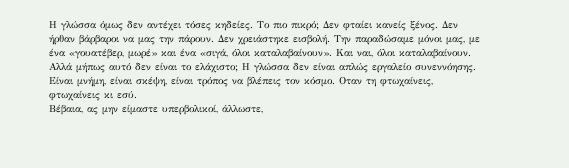Η γλώσσα όμως δεν αντέχει τόσες κηδείες. Το πιο πικρό; Δεν φταίει κανείς ξένος. Δεν ήρθαν βάρβαροι να μας την πάρουν. Δεν χρειάστηκε εισβολή. Την παραδώσαμε μόνοι μας, με ένα «γουατέβερ, μωρέ» και ένα «σιγά, όλοι καταλαβαίνουν». Και ναι, όλοι καταλαβαίνουν. Αλλά μήπως αυτό δεν είναι το ελάχιστο; Η γλώσσα δεν είναι απλώς εργαλείο συνεννόησης. Είναι μνήμη, είναι σκέψη, είναι τρόπος να βλέπεις τον κόσμο. Οταν τη φτωχαίνεις, φτωχαίνεις κι εσύ.
Βέβαια, ας μην είμαστε υπερβολικοί, άλλωστε,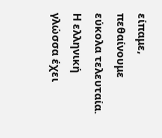είπαμε, πεθαίνουμε εύκολα τελευταία. Η ελληνική γλώσσα έχει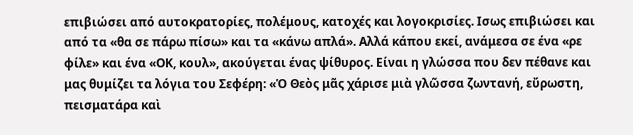επιβιώσει από αυτοκρατορίες, πολέμους, κατοχές και λογοκρισίες. Ισως επιβιώσει και από τα «θα σε πάρω πίσω» και τα «κάνω απλά». Αλλά κάπου εκεί, ανάμεσα σε ένα «ρε φίλε» και ένα «ΟΚ, κουλ», ακούγεται ένας ψίθυρος. Είναι η γλώσσα που δεν πέθανε και μας θυμίζει τα λόγια του Σεφέρη: «Ὁ Θεὸς μᾶς χάρισε μιὰ γλῶσσα ζωντανή, εὔρωστη, πεισματάρα καὶ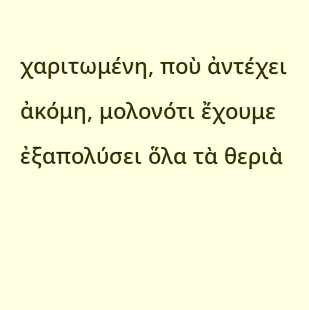χαριτωμένη, ποὺ ἀντέχει ἀκόμη, μολονότι ἔχουμε ἐξαπολύσει ὅλα τὰ θεριὰ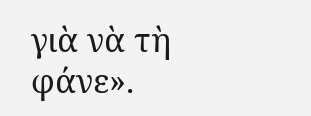γιὰ νὰ τὴ φάνε».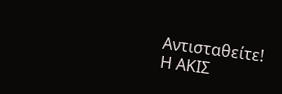Αντισταθείτε!
Η ΑΚΙΣ